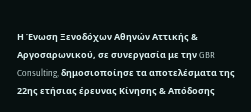Η Ένωση Ξενοδόχων Αθηνών Αττικής & Αργοσαρωνικού, σε συνεργασία με την GBR Consulting, δημοσιοποίησε τα αποτελέσματα της 22ης ετήσιας έρευνας Κίνησης & Απόδοσης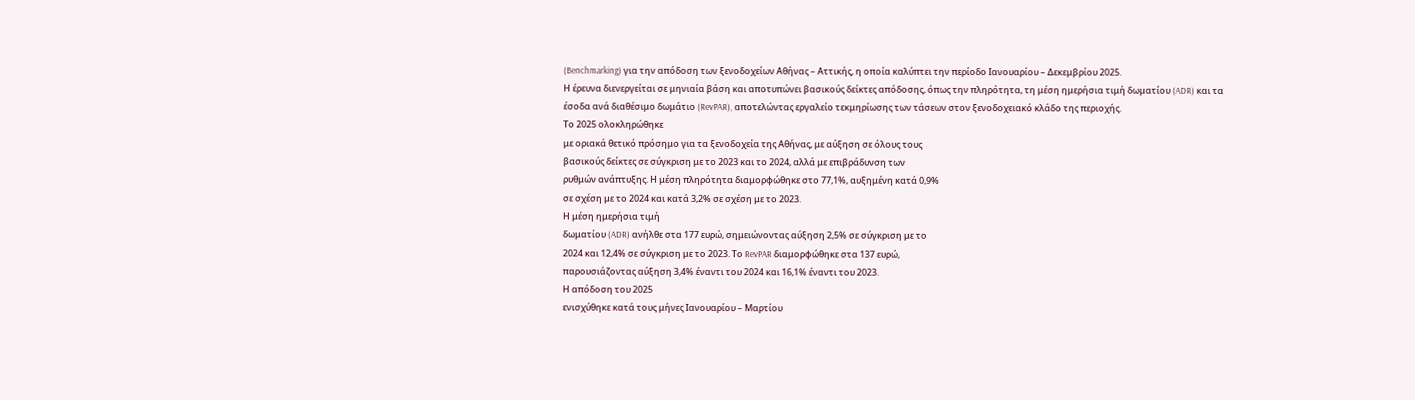(Benchmarking) για την απόδοση των ξενοδοχείων Αθήνας – Αττικής, η οποία καλύπτει την περίοδο Ιανουαρίου – Δεκεμβρίου 2025.
Η έρευνα διενεργείται σε μηνιαία βάση και αποτυπώνει βασικούς δείκτες απόδοσης, όπως την πληρότητα, τη μέση ημερήσια τιμή δωματίου (ADR) και τα έσοδα ανά διαθέσιμο δωμάτιο (RevPAR), αποτελώντας εργαλείο τεκμηρίωσης των τάσεων στον ξενοδοχειακό κλάδο της περιοχής.
Το 2025 ολοκληρώθηκε
με οριακά θετικό πρόσημο για τα ξενοδοχεία της Αθήνας, με αύξηση σε όλους τους
βασικούς δείκτες σε σύγκριση με το 2023 και το 2024, αλλά με επιβράδυνση των
ρυθμών ανάπτυξης. Η μέση πληρότητα διαμορφώθηκε στο 77,1%, αυξημένη κατά 0,9%
σε σχέση με το 2024 και κατά 3,2% σε σχέση με το 2023.
Η μέση ημερήσια τιμή
δωματίου (ADR) ανήλθε στα 177 ευρώ, σημειώνοντας αύξηση 2,5% σε σύγκριση με το
2024 και 12,4% σε σύγκριση με το 2023. Το RevPAR διαμορφώθηκε στα 137 ευρώ,
παρουσιάζοντας αύξηση 3,4% έναντι του 2024 και 16,1% έναντι του 2023.
Η απόδοση του 2025
ενισχύθηκε κατά τους μήνες Ιανουαρίου – Μαρτίου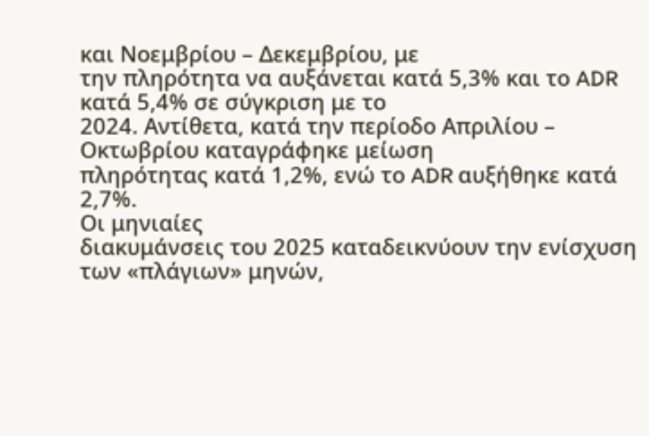και Νοεμβρίου – Δεκεμβρίου, με
την πληρότητα να αυξάνεται κατά 5,3% και το ADR κατά 5,4% σε σύγκριση με το
2024. Αντίθετα, κατά την περίοδο Απριλίου – Οκτωβρίου καταγράφηκε μείωση
πληρότητας κατά 1,2%, ενώ το ADR αυξήθηκε κατά 2,7%.
Οι μηνιαίες
διακυμάνσεις του 2025 καταδεικνύουν την ενίσχυση των «πλάγιων» μηνών,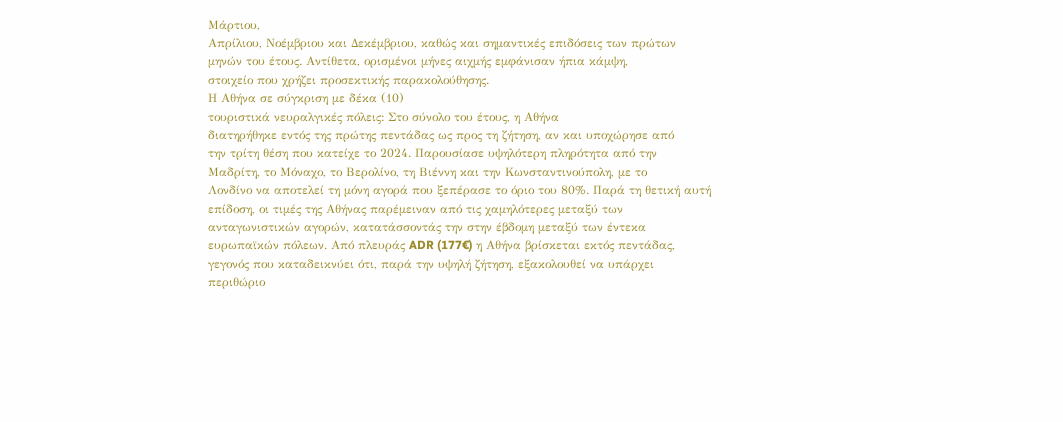Μάρτιου,
Απρίλιου, Νοέμβριου και Δεκέμβριου, καθώς και σημαντικές επιδόσεις των πρώτων
μηνών του έτους. Αντίθετα, ορισμένοι μήνες αιχμής εμφάνισαν ήπια κάμψη,
στοιχείο που χρήζει προσεκτικής παρακολούθησης.
Η Αθήνα σε σύγκριση με δέκα (10)
τουριστικά νευραλγικές πόλεις: Στο σύνολο του έτους, η Αθήνα
διατηρήθηκε εντός της πρώτης πεντάδας ως προς τη ζήτηση, αν και υποχώρησε από
την τρίτη θέση που κατείχε το 2024. Παρουσίασε υψηλότερη πληρότητα από την
Μαδρίτη, το Μόναχο, το Βερολίνο, τη Βιέννη και την Κωνσταντινούπολη, με το
Λονδίνο να αποτελεί τη μόνη αγορά που ξεπέρασε το όριο του 80%. Παρά τη θετική αυτή
επίδοση, οι τιμές της Αθήνας παρέμειναν από τις χαμηλότερες μεταξύ των
ανταγωνιστικών αγορών, κατατάσσοντάς την στην έβδομη μεταξύ των έντεκα
ευρωπαϊκών πόλεων. Από πλευράς ADR (177€) η Αθήνα βρίσκεται εκτός πεντάδας,
γεγονός που καταδεικνύει ότι, παρά την υψηλή ζήτηση, εξακολουθεί να υπάρχει
περιθώριο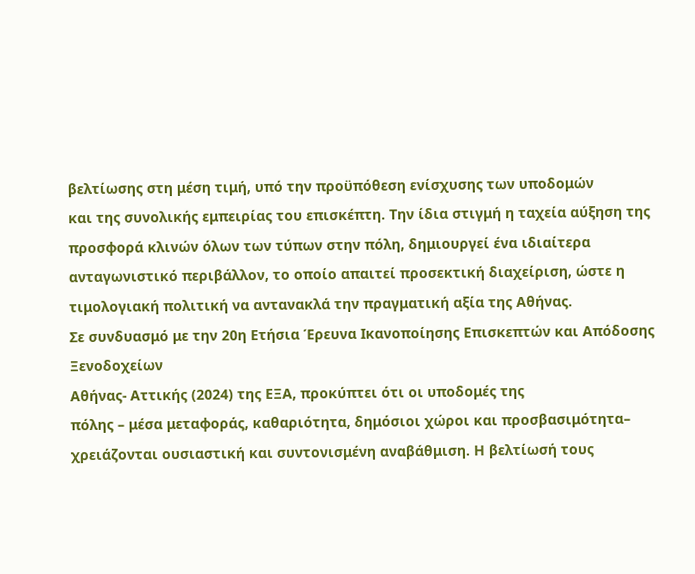βελτίωσης στη μέση τιμή, υπό την προϋπόθεση ενίσχυσης των υποδομών
και της συνολικής εμπειρίας του επισκέπτη. Την ίδια στιγμή η ταχεία αύξηση της
προσφορά κλινών όλων των τύπων στην πόλη, δημιουργεί ένα ιδιαίτερα
ανταγωνιστικό περιβάλλον, το οποίο απαιτεί προσεκτική διαχείριση, ώστε η
τιμολογιακή πολιτική να αντανακλά την πραγματική αξία της Αθήνας.
Σε συνδυασμό με την 20η Ετήσια Έρευνα Ικανοποίησης Επισκεπτών και Απόδοσης Ξενοδοχείων
Αθήνας- Αττικής (2024) της ΕΞΑ, προκύπτει ότι οι υποδομές της
πόλης – μέσα μεταφοράς, καθαριότητα, δημόσιοι χώροι και προσβασιμότητα–
χρειάζονται ουσιαστική και συντονισμένη αναβάθμιση. Η βελτίωσή τους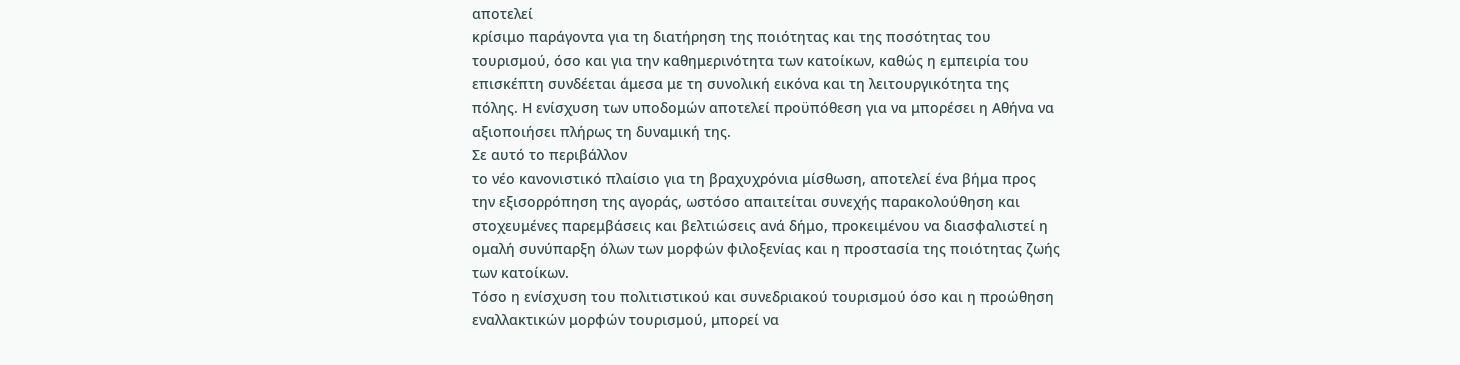αποτελεί
κρίσιμο παράγοντα για τη διατήρηση της ποιότητας και της ποσότητας του
τουρισμού, όσο και για την καθημερινότητα των κατοίκων, καθώς η εμπειρία του
επισκέπτη συνδέεται άμεσα με τη συνολική εικόνα και τη λειτουργικότητα της
πόλης. Η ενίσχυση των υποδομών αποτελεί προϋπόθεση για να μπορέσει η Αθήνα να
αξιοποιήσει πλήρως τη δυναμική της.
Σε αυτό το περιβάλλον
το νέο κανονιστικό πλαίσιο για τη βραχυχρόνια μίσθωση, αποτελεί ένα βήμα προς
την εξισορρόπηση της αγοράς, ωστόσο απαιτείται συνεχής παρακολούθηση και
στοχευμένες παρεμβάσεις και βελτιώσεις ανά δήμο, προκειμένου να διασφαλιστεί η
ομαλή συνύπαρξη όλων των μορφών φιλοξενίας και η προστασία της ποιότητας ζωής
των κατοίκων.
Τόσο η ενίσχυση του πολιτιστικού και συνεδριακού τουρισμού όσο και η προώθηση
εναλλακτικών μορφών τουρισμού, μπορεί να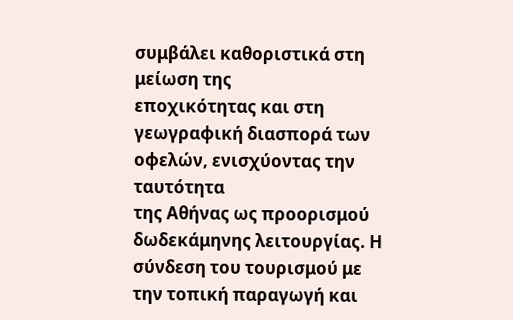συμβάλει καθοριστικά στη μείωση της
εποχικότητας και στη γεωγραφική διασπορά των οφελών, ενισχύοντας την ταυτότητα
της Αθήνας ως προορισμού δωδεκάμηνης λειτουργίας. Η σύνδεση του τουρισμού με
την τοπική παραγωγή και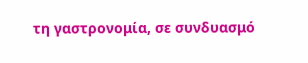τη γαστρονομία, σε συνδυασμό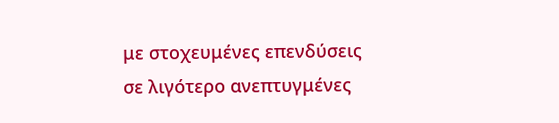με στοχευμένες επενδύσεις
σε λιγότερο ανεπτυγμένες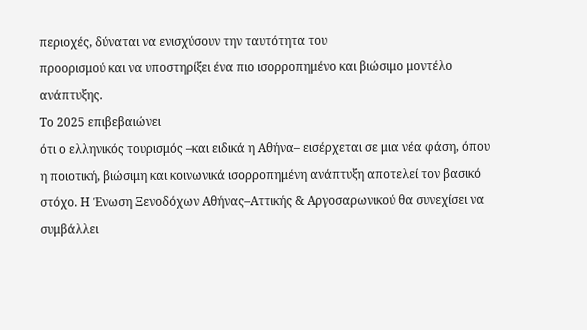περιοχές, δύναται να ενισχύσουν την ταυτότητα του
προορισμού και να υποστηρίξει ένα πιο ισορροπημένο και βιώσιμο μοντέλο
ανάπτυξης.
Το 2025 επιβεβαιώνει
ότι ο ελληνικός τουρισμός –και ειδικά η Αθήνα– εισέρχεται σε μια νέα φάση, όπου
η ποιοτική, βιώσιμη και κοινωνικά ισορροπημένη ανάπτυξη αποτελεί τον βασικό
στόχο. Η Ένωση Ξενοδόχων Αθήνας–Αττικής & Αργοσαρωνικού θα συνεχίσει να
συμβάλλει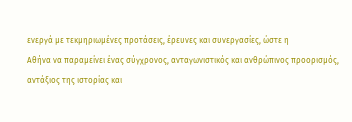ενεργά με τεκμηριωμένες προτάσεις, έρευνες και συνεργασίες, ώστε η
Αθήνα να παραμείνει ένας σύγχρονος, ανταγωνιστικός και ανθρώπινος προορισμός,
αντάξιος της ιστορίας και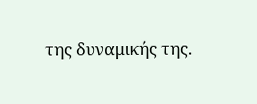της δυναμικής της.